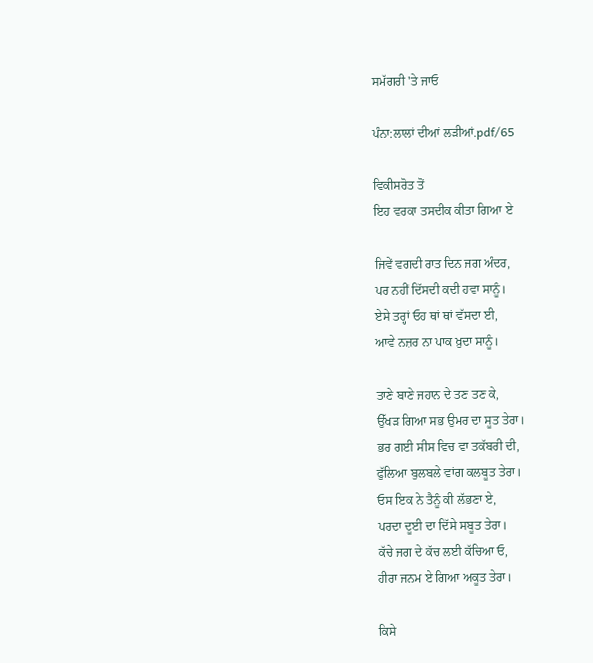ਸਮੱਗਰੀ 'ਤੇ ਜਾਓ

ਪੰਨਾ:ਲਾਲਾਂ ਦੀਆਂ ਲੜੀਆਂ.pdf/65

ਵਿਕੀਸਰੋਤ ਤੋਂ
ਇਹ ਵਰਕਾ ਤਸਦੀਕ ਕੀਤਾ ਗਿਆ ਏ

ਜਿਵੇਂ ਵਗਦੀ ਰਾਤ ਦਿਨ ਜਗ ਅੰਦਰ,
ਪਰ ਨਹੀਂ ਦਿੱਸਦੀ ਕਦੀ ਹਵਾ ਸਾਨੂੰ।
ਏਸੇ ਤਰ੍ਹਾਂ ਓਹ ਥਾਂ ਥਾਂ ਵੱਸਦਾ ਈ,
ਆਵੇ ਨਜ਼ਰ ਨਾ ਪਾਕ ਖ਼ੁਦਾ ਸਾਨੂੰ।

ਤਾਣੇ ਬਾਣੇ ਜਹਾਨ ਦੇ ਤਣ ਤਣ ਕੇ,
ਉੱਖੜ ਗਿਆ ਸਭ ਉਮਰ ਦਾ ਸੂਤ ਤੇਰਾ।
ਭਰ ਗਈ ਸੀਸ ਵਿਚ ਵਾ ਤਕੱਬਰੀ ਦੀ,
ਫੁੱਲਿਆ ਬੁਲਬਲੇ ਵਾਂਗ ਕਲਬੂਤ ਤੇਰਾ।
ਓਸ ਇਕ ਨੇ ਤੈਨੂੰ ਕੀ ਲੱਭਣਾ ਏ,
ਪਰਦਾ ਦੂਈ ਦਾ ਦਿੱਸੇ ਸਬੂਤ ਤੇਰਾ।
ਕੱਚੇ ਜਗ ਦੇ ਕੱਚ ਲਈ ਕੱਚਿਆ ਓ,
ਹੀਰਾ ਜਨਮ ਏ ਗਿਆ ਅਕੂਤ ਤੇਰਾ।

ਕਿਸੇ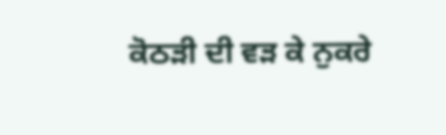ਕੋਠੜੀ ਦੀ ਵੜ ਕੇ ਨੁਕਰੇ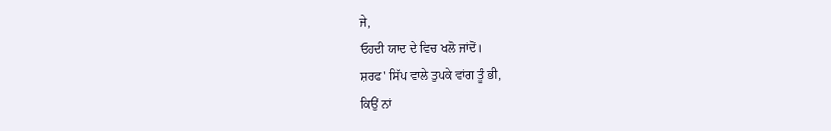ਜੇ,
ਓਹਦੀ ਯਾਦ ਦੇ ਵਿਚ ਖਲੋ ਜਾਂਦੋਂ।
ਸ਼ਰਫ' ਸਿੱਪ ਵਾਲੇ ਤੁਪਕੇ ਵਾਂਗ ਤੂੰ ਭੀ,
ਕਿਉਂ ਨਾਂ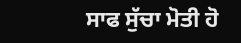ਸਾਫ ਸੁੱਚਾ ਮੋਤੀ ਹੋ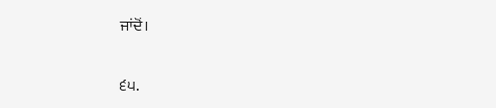ਜਾਂਦੋਂ।

੬੫.